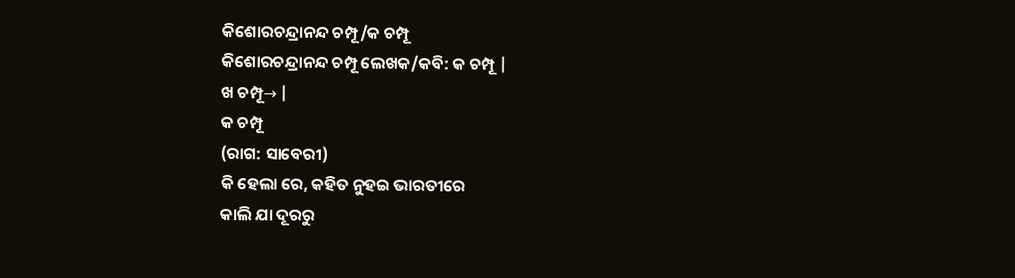କିଶୋରଚନ୍ଦ୍ରାନନ୍ଦ ଚମ୍ପୂ/କ ଚମ୍ପୂ
କିଶୋରଚନ୍ଦ୍ରାନନ୍ଦ ଚମ୍ପୂ ଲେଖକ/କବି: କ ଚମ୍ପୂ |
ଖ ଚମ୍ପୂ→ |
କ ଚମ୍ପୂ
(ରାଗ: ସାବେରୀ)
କି ହେଲା ରେ, କହିତ ନୁହଇ ଭାରତୀରେ
କାଲି ଯା ଦୂରରୁ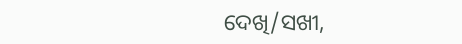ଦେଖି/ସଖୀ,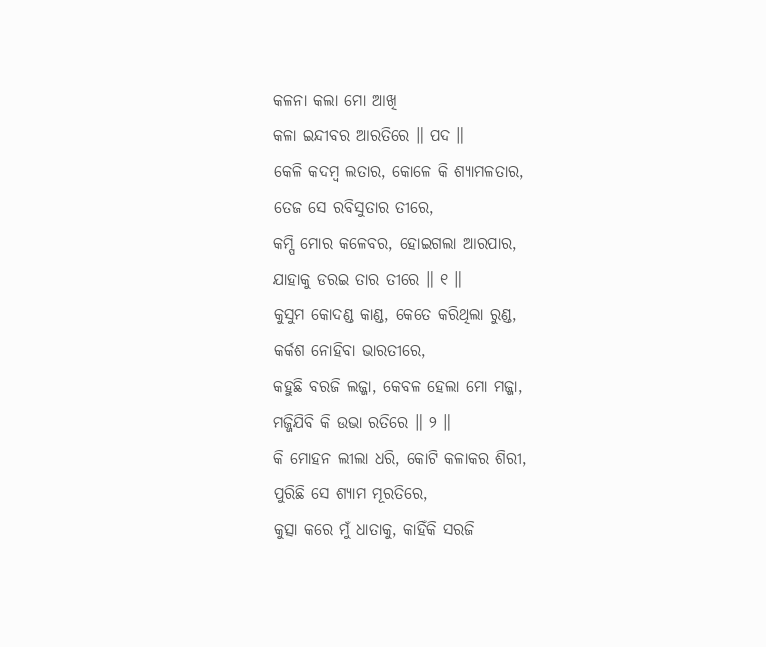କଳନା କଲା ମୋ ଆଖି
କଳା ଇନ୍ଦୀବର ଆରତିରେ ॥ ପଦ ॥
କେଳି କଦମ୍ବ ଲତାର, କୋଳେ କି ଶ୍ୟାମଳତାର,
ତେଜ ସେ ରବିସୁତାର ତୀରେ,
କମ୍ପି ମୋର କଳେବର, ହୋଇଗଲା ଆରପାର,
ଯାହାକୁ ଡରଇ ତାର ତୀରେ ॥ ୧ ॥
କୁସୁମ କୋଦଣ୍ଡ କାଣ୍ଡ, କେତେ କରିଥିଲା ରୁଣ୍ଡ,
କର୍କଶ ନୋହିବା ଭାରତୀରେ,
କହୁଛି ବରଜି ଲଜ୍ଜା, କେବଳ ହେଲା ମୋ ମଜ୍ଜା,
ମଜ୍ଜିଯିବି କି ଉଭା ରତିରେ ॥ ୨ ॥
କି ମୋହନ ଲୀଲା ଧରି, କୋଟି କଳାକର ଶିରୀ,
ପୁରିଛି ସେ ଶ୍ୟାମ ମୂରତିରେ,
କୁତ୍ସା କରେ ମୁଁ ଧାତାକୁ, କାହିଁକି ସରଜି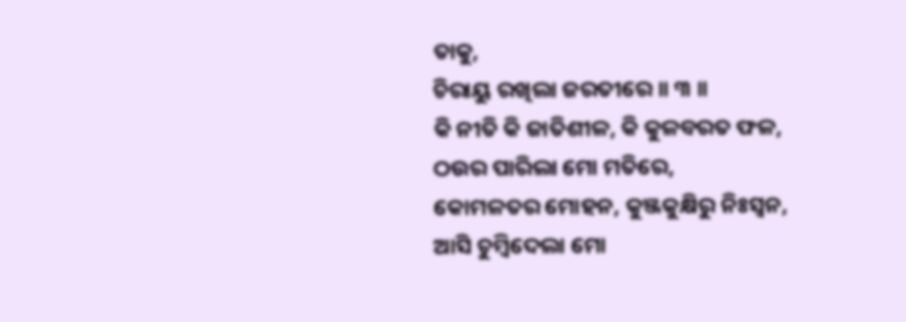ତାକୁ,
ଚିରାୟୁ ରଖିଲା ଜରତୀରେ ॥ ୩ ॥
କି ନୀତି କି ଜାତିଶୀଳ, କି କୁଳବରତ ଫଳ,
ଠଉର ପାରିଲା ମୋ ମତିରେ,
କୋମଳତର ମୋହନ, କୁଞ୍ଜକୁକ୍ଷିରୁ ନିଃସ୍ୱନ,
ଆସି ଚୁମ୍ବିଦେଲା ମୋ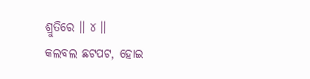ଶ୍ରୁତିରେ ॥ ୪ ॥
କଲବଲ ଛଟପଟ, ହୋଇ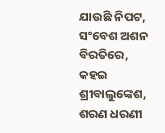ଯାଉଛି ନିପଟ,
ସଂବେଶ ଅଶନ ବିରତିରେ,
କହଇ ଶ୍ରୀବାଲୁଙ୍କେଶ, ଶରଣ ଧରଣୀ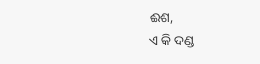ଈଶ,
ଏ କି ଦଣ୍ଡ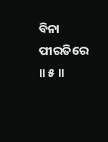ବିନା ପୀରତିରେ ॥ ୫ ॥